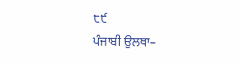੮੯
ਪੰਜਾਬੀ ਉਲਥਾ–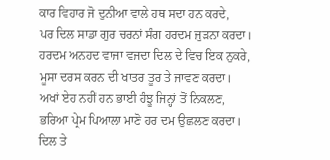ਕਾਰ ਵਿਹਾਰ ਜੋ ਦੁਨੀਆ ਵਾਲੇ ਹਥ ਸਦਾ ਹਨ ਕਰਦੇ,
ਪਰ ਦਿਲ ਸਾਡਾ ਗੁਰ ਚਰਨਾਂ ਸੰਗ ਹਰਦਮ ਜੁੜਨਾ ਕਰਦਾ।
ਹਰਦਮ ਅਨਹਦ ਵਾਜਾ ਵਜਦਾ ਦਿਲ ਦੇ ਵਿਚ ਇਕ ਨੁਕਰੇ,
ਮੂਸਾ ਦਰਸ ਕਰਨ ਦੀ ਖਾਤਰ ਤੂਰ ਤੇ ਜਾਵਣ ਕਰਦਾ।
ਅਖਾਂ ਏਹ ਨਹੀਂ ਹਨ ਭਾਈ ਹੰਝੂ ਜਿਨ੍ਹਾਂ ਤੋਂ ਨਿਕਲਣ,
ਭਰਿਆ ਪ੍ਰੇਮ ਪਿਆਲਾ ਮਾਣੋ ਹਰ ਦਮ ਉਛਲਣ ਕਰਦਾ।
ਦਿਲ ਤੇ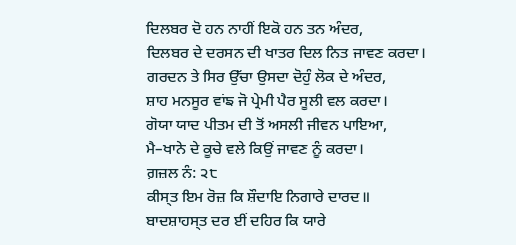ਦਿਲਬਰ ਦੋ ਹਨ ਨਾਹੀਂ ਇਕੋ ਹਨ ਤਨ ਅੰਦਰ,
ਦਿਲਬਰ ਦੇ ਦਰਸਨ ਦੀ ਖਾਤਰ ਦਿਲ ਨਿਤ ਜਾਵਣ ਕਰਦਾ।
ਗਰਦਨ ਤੇ ਸਿਰ ਉੱਚਾ ਉਸਦਾ ਦੋਹੁੰ ਲੋਕ ਦੇ ਅੰਦਰ,
ਸ਼ਾਹ ਮਨਸੂਰ ਵਾਂਙ ਜੋ ਪ੍ਰੇਮੀ ਪੈਰ ਸੂਲੀ ਵਲ ਕਰਦਾ।
ਗੋਯਾ ਯਾਦ ਪੀਤਮ ਦੀ ਤੋਂ ਅਸਲੀ ਜੀਵਨ ਪਾਇਆ,
ਮੈ–ਖਾਨੇ ਦੇ ਕੂਚੇ ਵਲੇ ਕਿਉਂ ਜਾਵਣ ਨੂੰ ਕਰਦਾ।
ਗ਼ਜ਼ਲ ਨੰ: ੨੮
ਕੀਸ੍ਤ ਇਮ ਰੋਜ਼ ਕਿ ਸ਼ੌਦਾਇ ਨਿਗਾਰੇ ਦਾਰਦ॥
ਬਾਦਸ਼ਾਹਸ੍ਤ ਦਰ ਈਂ ਦਹਿਰ ਕਿ ਯਾਰੇ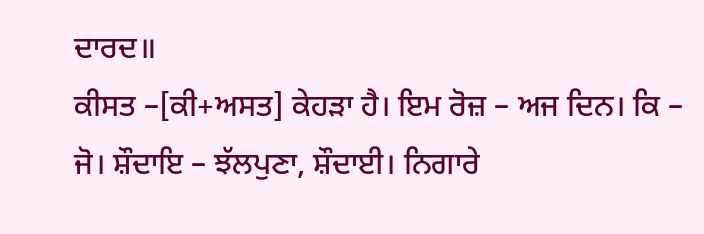ਦਾਰਦ॥
ਕੀਸਤ –[ਕੀ+ਅਸਤ] ਕੇਹੜਾ ਹੈ। ਇਮ ਰੋਜ਼ – ਅਜ ਦਿਨ। ਕਿ – ਜੋ। ਸ਼ੌਦਾਇ – ਝੱਲਪੁਣਾ, ਸ਼ੌਦਾਈ। ਨਿਗਾਰੇ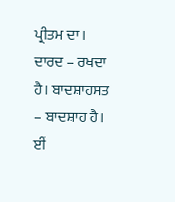ਪ੍ਰੀਤਮ ਦਾ। ਦਾਰਦ – ਰਖਦਾ ਹੈ। ਬਾਦਸ਼ਾਹਸਤ – ਬਾਦਸ਼ਾਹ ਹੈ। ਈਂ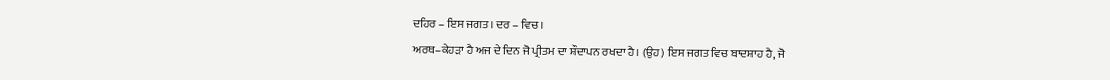ਦਹਿਰ – ਇਸ ਜਗਤ। ਦਰ – ਵਿਚ।
ਅਰਥ–ਕੇਹੜਾ ਹੈ ਅਜ ਦੇ ਦਿਨ ਜੋ ਪ੍ਰੀਤਮ ਦਾ ਸ਼ੌਦਾਪਨ ਰਖਦਾ ਹੈ। (ਉਹ) ਇਸ ਜਗਤ ਵਿਚ ਬਾਦਸ਼ਾਹ ਹੈ, ਜੋ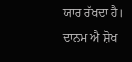ਯਾਰ ਰੱਖਦਾ ਹੈ।
ਦਾਨਮ ਐ ਸ਼ੋਖ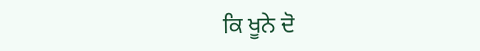ਕਿ ਖੂਨੇ ਦੋ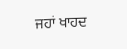ਜਹਾਂ ਖਾਹਦ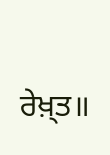ਰੇਖ਼੍ਤ॥